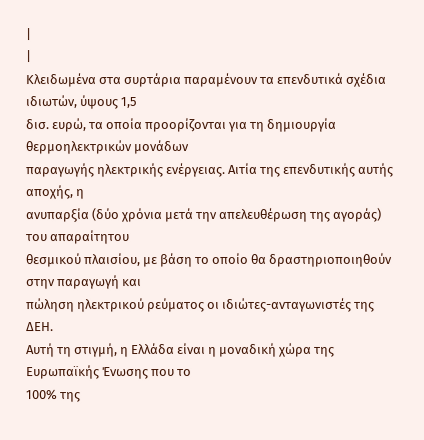|
|
Κλειδωμένα στα συρτάρια παραμένουν τα επενδυτικά σχέδια ιδιωτών, ύψους 1,5
δισ. ευρώ, τα οποία προορίζονται για τη δημιουργία θερμοηλεκτρικών μονάδων
παραγωγής ηλεκτρικής ενέργειας. Αιτία της επενδυτικής αυτής αποχής, η
ανυπαρξία (δύο χρόνια μετά την απελευθέρωση της αγοράς) του απαραίτητου
θεσμικού πλαισίου, με βάση το οποίο θα δραστηριοποιηθούν στην παραγωγή και
πώληση ηλεκτρικού ρεύματος οι ιδιώτες-ανταγωνιστές της ΔΕΗ.
Αυτή τη στιγμή, η Ελλάδα είναι η μοναδική χώρα της Ευρωπαϊκής Ένωσης που το
100% της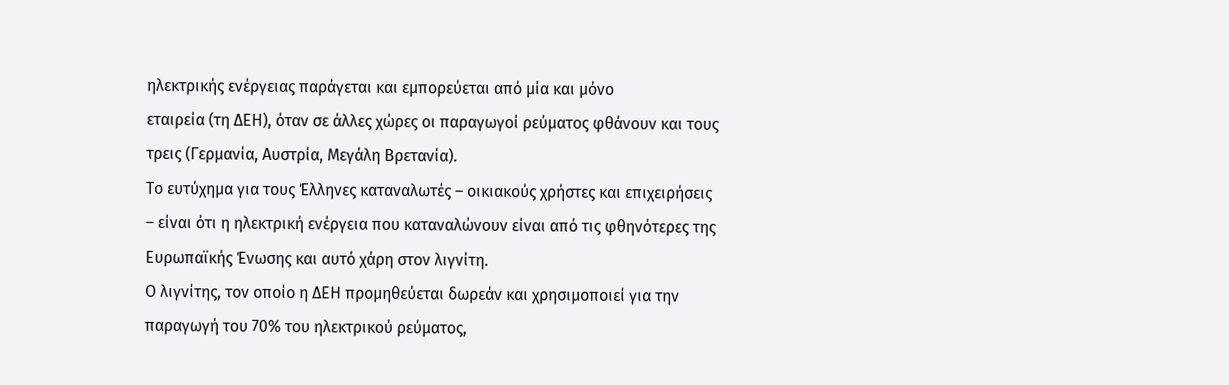ηλεκτρικής ενέργειας παράγεται και εμπορεύεται από μία και μόνο
εταιρεία (τη ΔΕΗ), όταν σε άλλες χώρες οι παραγωγοί ρεύματος φθάνουν και τους
τρεις (Γερμανία, Αυστρία, Μεγάλη Βρετανία).
Το ευτύχημα για τους Έλληνες καταναλωτές – οικιακούς χρήστες και επιχειρήσεις
– είναι ότι η ηλεκτρική ενέργεια που καταναλώνουν είναι από τις φθηνότερες της
Ευρωπαϊκής Ένωσης και αυτό χάρη στον λιγνίτη.
Ο λιγνίτης, τον οποίο η ΔΕΗ προμηθεύεται δωρεάν και χρησιμοποιεί για την
παραγωγή του 70% του ηλεκτρικού ρεύματος,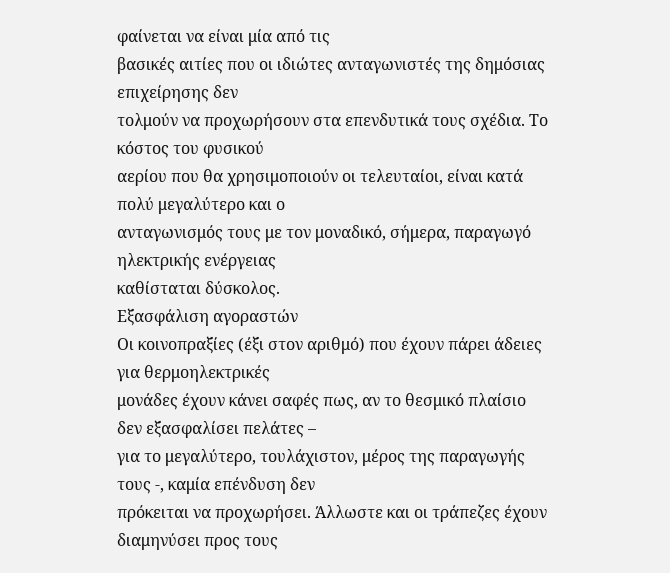φαίνεται να είναι μία από τις
βασικές αιτίες που οι ιδιώτες ανταγωνιστές της δημόσιας επιχείρησης δεν
τολμούν να προχωρήσουν στα επενδυτικά τους σχέδια. Το κόστος του φυσικού
αερίου που θα χρησιμοποιούν οι τελευταίοι, είναι κατά πολύ μεγαλύτερο και ο
ανταγωνισμός τους με τον μοναδικό, σήμερα, παραγωγό ηλεκτρικής ενέργειας
καθίσταται δύσκολος.
Εξασφάλιση αγοραστών
Οι κοινοπραξίες (έξι στον αριθμό) που έχουν πάρει άδειες για θερμοηλεκτρικές
μονάδες έχουν κάνει σαφές πως, αν το θεσμικό πλαίσιο δεν εξασφαλίσει πελάτες –
για το μεγαλύτερο, τουλάχιστον, μέρος της παραγωγής τους -, καμία επένδυση δεν
πρόκειται να προχωρήσει. Άλλωστε και οι τράπεζες έχουν διαμηνύσει προς τους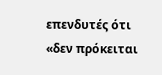επενδυτές ότι «δεν πρόκειται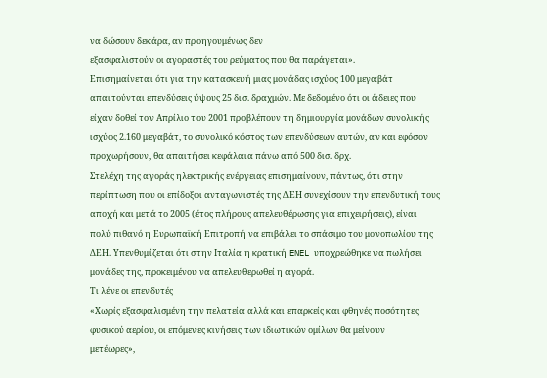να δώσουν δεκάρα, αν προηγουμένως δεν
εξασφαλιστούν οι αγοραστές του ρεύματος που θα παράγεται».
Επισημαίνεται ότι για την κατασκευή μιας μονάδας ισχύος 100 μεγαβάτ
απαιτούνται επενδύσεις ύψους 25 δισ. δραχμών. Με δεδομένο ότι οι άδειες που
είχαν δοθεί τον Απρίλιο του 2001 προβλέπουν τη δημιουργία μονάδων συνολικής
ισχύος 2.160 μεγαβάτ, το συνολικό κόστος των επενδύσεων αυτών, αν και εφόσον
προχωρήσουν, θα απαιτήσει κεφάλαια πάνω από 500 δισ. δρχ.
Στελέχη της αγοράς ηλεκτρικής ενέργειας επισημαίνουν, πάντως, ότι στην
περίπτωση που οι επίδοξοι ανταγωνιστές της ΔΕΗ συνεχίσουν την επενδυτική τους
αποχή και μετά το 2005 (έτος πλήρους απελευθέρωσης για επιχειρήσεις), είναι
πολύ πιθανό η Ευρωπαϊκή Επιτροπή να επιβάλει το σπάσιμο του μονοπωλίου της
ΔΕΗ. Υπενθυμίζεται ότι στην Ιταλία η κρατική ENEL υποχρεώθηκε να πωλήσει
μονάδες της, προκειμένου να απελευθερωθεί η αγορά.
Τι λένε οι επενδυτές
«Χωρίς εξασφαλισμένη την πελατεία αλλά και επαρκείς και φθηνές ποσότητες
φυσικού αερίου, οι επόμενες κινήσεις των ιδιωτικών ομίλων θα μείνουν
μετέωρες»,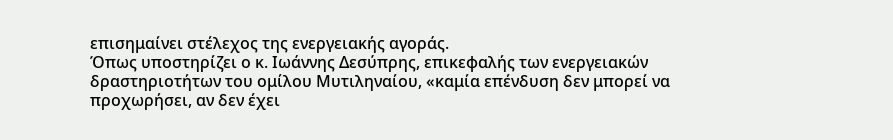επισημαίνει στέλεχος της ενεργειακής αγοράς.
Όπως υποστηρίζει ο κ. Ιωάννης Δεσύπρης, επικεφαλής των ενεργειακών
δραστηριοτήτων του ομίλου Μυτιληναίου, «καμία επένδυση δεν μπορεί να
προχωρήσει, αν δεν έχει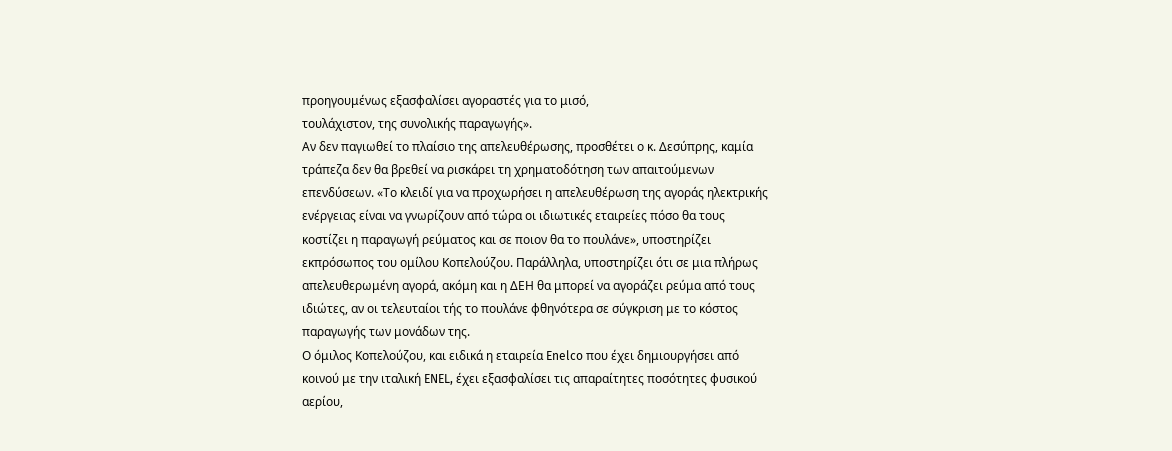προηγουμένως εξασφαλίσει αγοραστές για το μισό,
τουλάχιστον, της συνολικής παραγωγής».
Αν δεν παγιωθεί το πλαίσιο της απελευθέρωσης, προσθέτει ο κ. Δεσύπρης, καμία
τράπεζα δεν θα βρεθεί να ρισκάρει τη χρηματοδότηση των απαιτούμενων
επενδύσεων. «Το κλειδί για να προχωρήσει η απελευθέρωση της αγοράς ηλεκτρικής
ενέργειας είναι να γνωρίζουν από τώρα οι ιδιωτικές εταιρείες πόσο θα τους
κοστίζει η παραγωγή ρεύματος και σε ποιον θα το πουλάνε», υποστηρίζει
εκπρόσωπος του ομίλου Κοπελούζου. Παράλληλα, υποστηρίζει ότι σε μια πλήρως
απελευθερωμένη αγορά, ακόμη και η ΔΕΗ θα μπορεί να αγοράζει ρεύμα από τους
ιδιώτες, αν οι τελευταίοι τής το πουλάνε φθηνότερα σε σύγκριση με το κόστος
παραγωγής των μονάδων της.
Ο όμιλος Κοπελούζου, και ειδικά η εταιρεία Enelco που έχει δημιουργήσει από
κοινού με την ιταλική ENEL, έχει εξασφαλίσει τις απαραίτητες ποσότητες φυσικού
αερίου,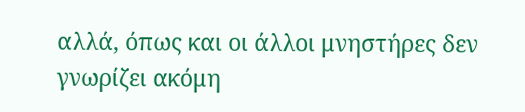αλλά, όπως και οι άλλοι μνηστήρες δεν γνωρίζει ακόμη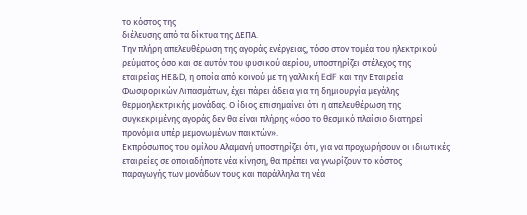το κόστος της
διέλευσης από τα δίκτυα της ΔΕΠΑ.
Την πλήρη απελευθέρωση της αγοράς ενέργειας, τόσο στον τομέα του ηλεκτρικού
ρεύματος όσο και σε αυτόν του φυσικού αερίου, υποστηρίζει στέλεχος της
εταιρείας ΗΕ&D, η οποία από κοινού με τη γαλλική EdF και την Εταιρεία
Φωσφορικών Λιπασμάτων, έχει πάρει άδεια για τη δημιουργία μεγάλης
θερμοηλεκτρικής μονάδας. Ο ίδιος επισημαίνει ότι η απελευθέρωση της
συγκεκριμένης αγοράς δεν θα είναι πλήρης «όσο το θεσμικό πλαίσιο διατηρεί
προνόμια υπέρ μεμονωμένων παικτών».
Εκπρόσωπος του ομίλου Αλαμανή υποστηρίζει ότι, για να προχωρήσουν οι ιδιωτικές
εταιρείες σε οποιαδήποτε νέα κίνηση, θα πρέπει να γνωρίζουν το κόστος
παραγωγής των μονάδων τους και παράλληλα τη νέα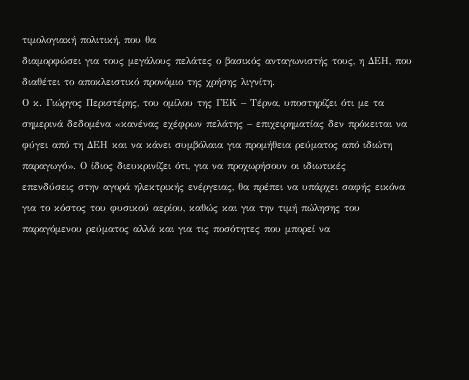τιμολογιακή πολιτική, που θα
διαμορφώσει για τους μεγάλους πελάτες ο βασικός ανταγωνιστής τους, η ΔΕΗ, που
διαθέτει το αποκλειστικό προνόμιο της χρήσης λιγνίτη.
Ο κ. Γιώργος Περιστέρης, του ομίλου της ΓΕΚ – Τέρνα, υποστηρίζει ότι με τα
σημερινά δεδομένα «κανένας εχέφρων πελάτης – επιχειρηματίας δεν πρόκειται να
φύγει από τη ΔΕΗ και να κάνει συμβόλαια για προμήθεια ρεύματος από ιδιώτη
παραγωγό». Ο ίδιος διευκρινίζει ότι, για να προχωρήσουν οι ιδιωτικές
επενδύσεις στην αγορά ηλεκτρικής ενέργειας, θα πρέπει να υπάρχει σαφής εικόνα
για το κόστος του φυσικού αερίου, καθώς και για την τιμή πώλησης του
παραγόμενου ρεύματος αλλά και για τις ποσότητες που μπορεί να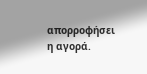απορροφήσει η αγορά.